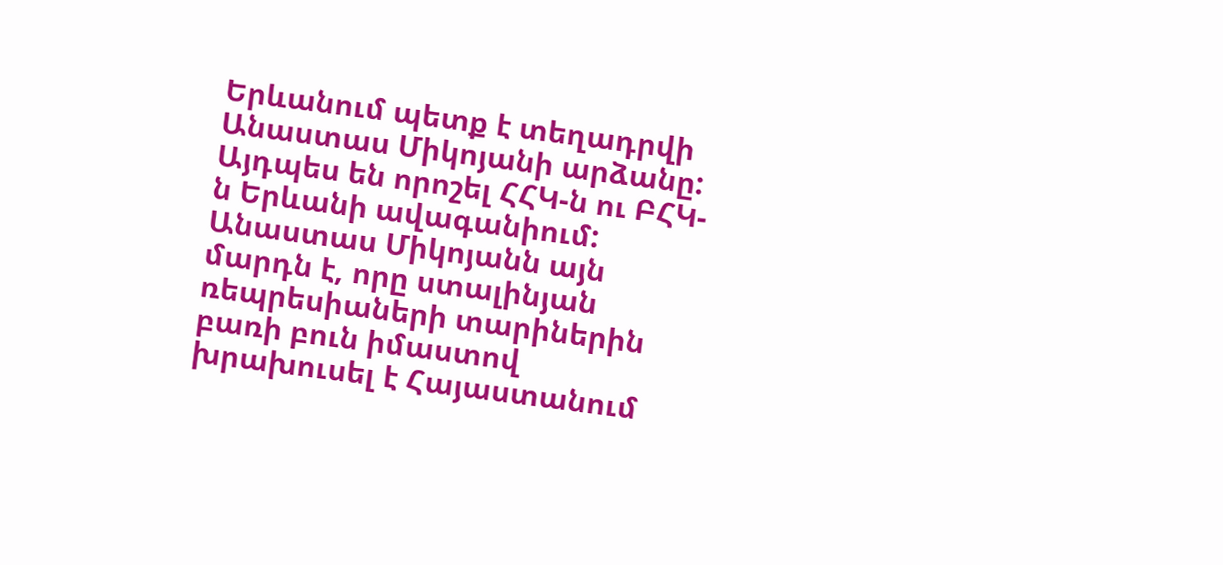Երևանում պետք է տեղադրվի Անաստաս Միկոյանի արձանը: Այդպես են որոշել ՀՀԿ-ն ու ԲՀԿ-ն Երևանի ավագանիում:
Անաստաս Միկոյանն այն մարդն է, որը ստալինյան ռեպրեսիաների տարիներին բառի բուն իմաստով խրախուսել է Հայաստանում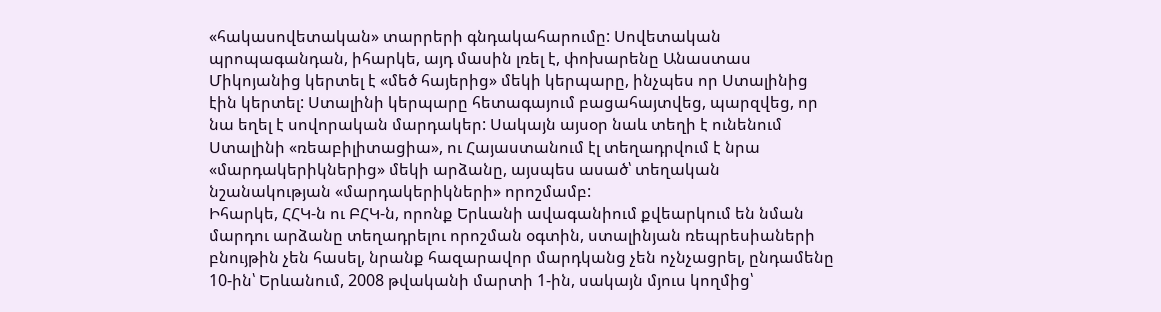«հակասովետական» տարրերի գնդակահարումը: Սովետական պրոպագանդան, իհարկե, այդ մասին լռել է, փոխարենը Անաստաս Միկոյանից կերտել է «մեծ հայերից» մեկի կերպարը, ինչպես որ Ստալինից էին կերտել: Ստալինի կերպարը հետագայում բացահայտվեց, պարզվեց, որ նա եղել է սովորական մարդակեր: Սակայն այսօր նաև տեղի է ունենում Ստալինի «ռեաբիլիտացիա», ու Հայաստանում էլ տեղադրվում է նրա «մարդակերիկներից» մեկի արձանը, այսպես ասած՝ տեղական նշանակության «մարդակերիկների» որոշմամբ:
Իհարկե, ՀՀԿ-ն ու ԲՀԿ-ն, որոնք Երևանի ավագանիում քվեարկում են նման մարդու արձանը տեղադրելու որոշման օգտին, ստալինյան ռեպրեսիաների բնույթին չեն հասել, նրանք հազարավոր մարդկանց չեն ոչնչացրել, ընդամենը 10-ին՝ Երևանում, 2008 թվականի մարտի 1-ին, սակայն մյուս կողմից՝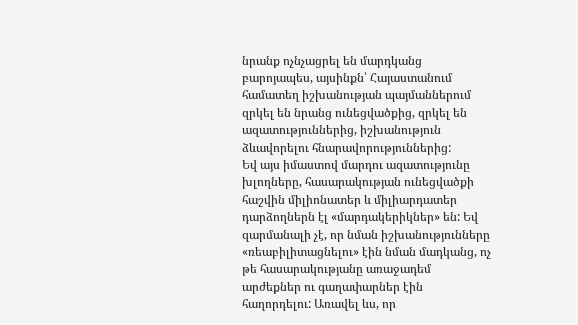նրանք ոչնչացրել են մարդկանց բարոյապես, այսինքն՝ Հայաստանում համատեղ իշխանության պայմաններում զրկել են նրանց ունեցվածքից, զրկել են ազատություններից, իշխանություն ձևավորելու հնարավորություններից:
Եվ այս իմաստով մարդու ազատությունը խլողները, հասարակության ունեցվածքի հաշվին միլիոնատեր և միլիարդատեր դարձողներն էլ «մարդակերիկներ» են: Եվ զարմանալի չէ, որ նման իշխանությունները «ռեաբիլիտացնելու» էին նման մադկանց, ոչ թե հասարակությանը առաջադեմ արժեքներ ու գաղափարներ էին հաղորդելու: Առավել ևս, որ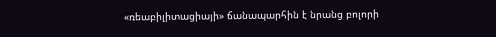«ռեաբիլիտացիայի» ճանապարհին է նրանց բոլորի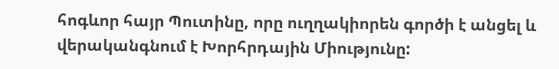հոգևոր հայր Պուտինը, որը ուղղակիորեն գործի է անցել և վերականգնում է Խորհրդային Միությունը: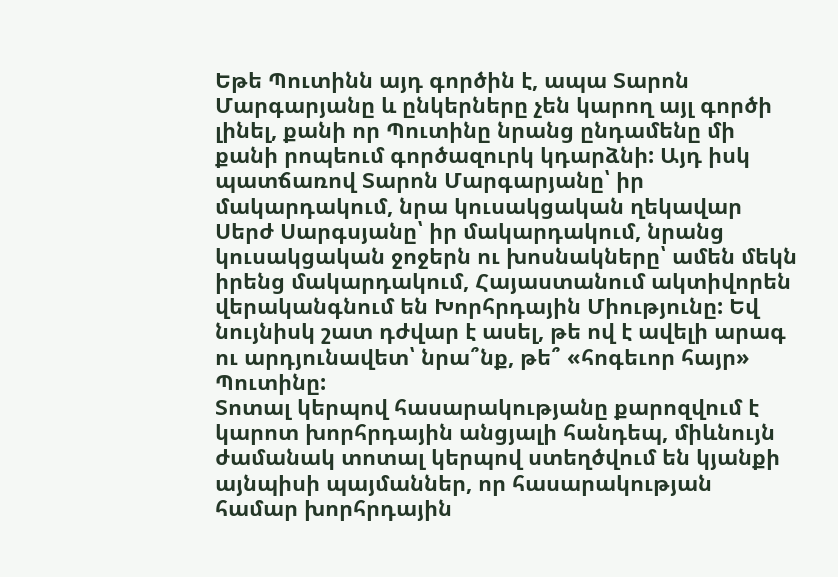Եթե Պուտինն այդ գործին է, ապա Տարոն Մարգարյանը և ընկերները չեն կարող այլ գործի լինել, քանի որ Պուտինը նրանց ընդամենը մի քանի րոպեում գործազուրկ կդարձնի: Այդ իսկ պատճառով Տարոն Մարգարյանը՝ իր մակարդակում, նրա կուսակցական ղեկավար Սերժ Սարգսյանը՝ իր մակարդակում, նրանց կուսակցական ջոջերն ու խոսնակները՝ ամեն մեկն իրենց մակարդակում, Հայաստանում ակտիվորեն վերականգնում են Խորհրդային Միությունը: Եվ նույնիսկ շատ դժվար է ասել, թե ով է ավելի արագ ու արդյունավետ՝ նրա՞նք, թե՞ «հոգեւոր հայր» Պուտինը:
Տոտալ կերպով հասարակությանը քարոզվում է կարոտ խորհրդային անցյալի հանդեպ, միևնույն ժամանակ տոտալ կերպով ստեղծվում են կյանքի այնպիսի պայմաններ, որ հասարակության համար խորհրդային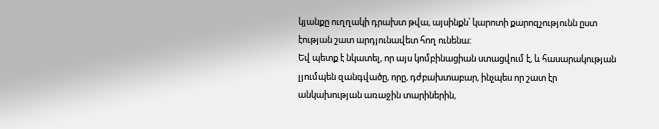կյանքը ուղղակի դրախտ թվա, այսինքն՝ կարոտի քարոզչությունն ըստ էության շատ արդյունավետ հող ունենա:
Եվ պետք է նկատել, որ այս կոմբինացիան ստացվում է, և հասարակության լյումպեն զանգվածը, որը, դժբախտաբար, ինչպես որ շատ էր անկախության առաջին տարիներին,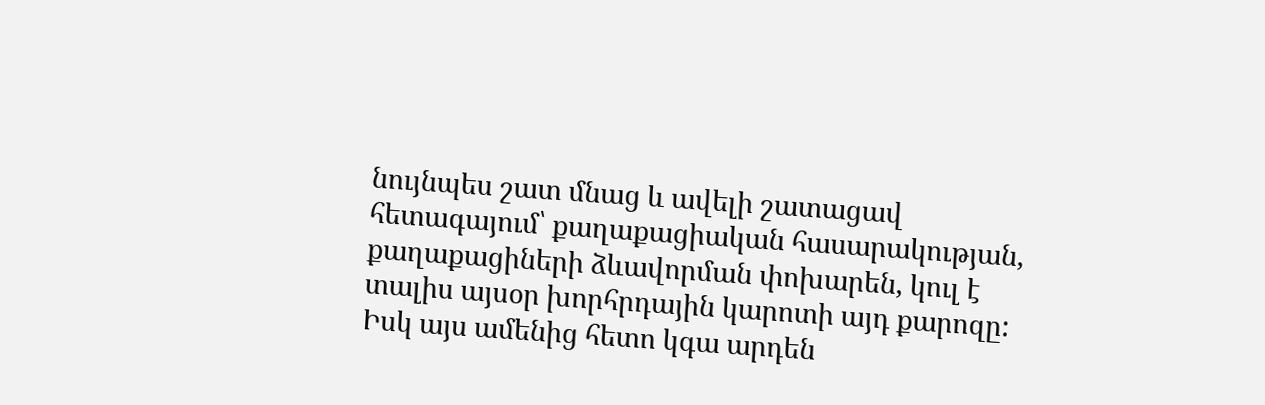նույնպես շատ մնաց և ավելի շատացավ հետագայում՝ քաղաքացիական հասարակության, քաղաքացիների ձևավորման փոխարեն, կուլ է տալիս այսօր խորհրդային կարոտի այդ քարոզը: Իսկ այս ամենից հետո կգա արդեն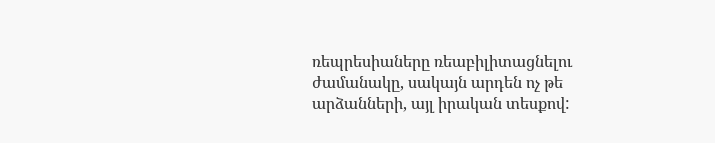ռեպրեսիաները ռեաբիլիտացնելու ժամանակը, սակայն արդեն ոչ թե արձանների, այլ իրական տեսքով: